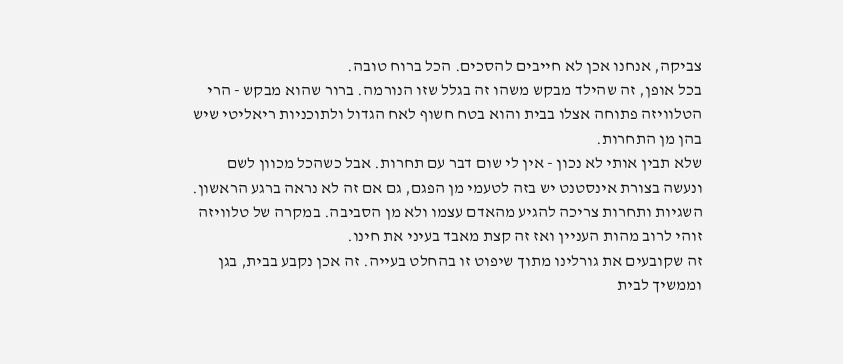צביקה, אנחנו אכן לא חייבים להסכים. הכל ברוח טובה.
בכל אופן, זה שהילד מבקש משהו זה בגלל שזו הנורמה. ברור שהוא מבקש - הרי הטלוויזה פתוחה אצלו בבית והוא בטח חשוף לאח הגדול ולתוכניות ריאליטי שיש בהן מן התחרות.
שלא תבין אותי לא נכון - אין לי שום דבר עם תחרות. אבל כשהכל מכוון לשם ונעשה בצורת אינסטנט יש בזה לטעמי מן הפגם, גם אם זה לא נראה ברגע הראשון.
השגיות ותחרות צריכה להגיע מהאדם עצמו ולא מן הסביבה. במקרה של טלוויזה זוהי לרוב מהות העניין ואז זה קצת מאבד בעיני את חינו.
זה שקובעים את גורלינו מתוך שיפוט זו בהחלט בעייה. זה אכן נקבע בבית, בגן וממשיך לבית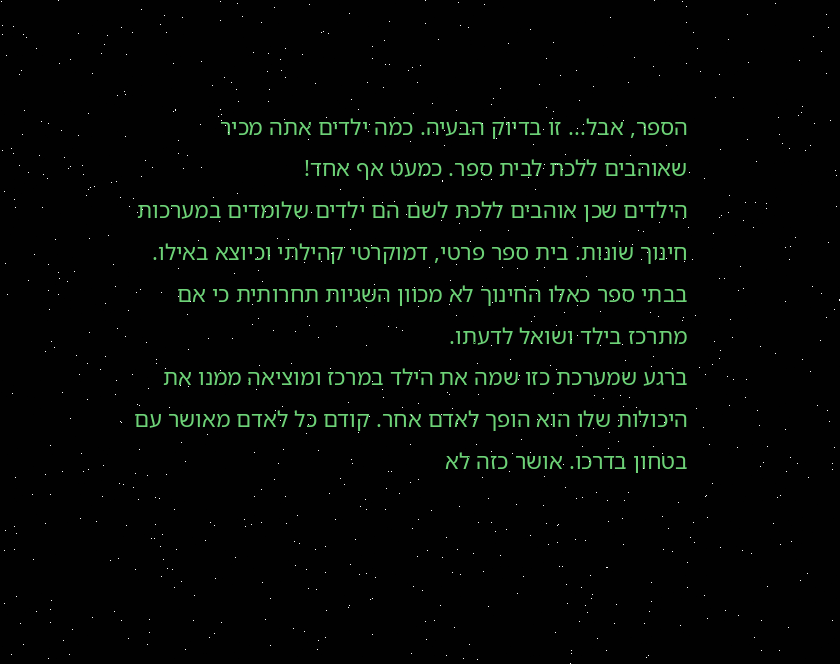הספר, אבל... זו בדיוק הבעיה. כמה ילדים אתה מכיר שאוהבים ללכת לבית ספר. כמעט אף אחד!
הילדים שכן אוהבים ללכת לשם הם ילדים שלומדים במערכות חינוך שונות. בית ספר פרטי, דמוקרטי קהילתי וכיוצא באילו. בבתי ספר כאלו החינוך לא מכוון השגיות תחרותית כי אם מתרכז בילד ושואל לדעתו.
ברגע שמערכת כזו שמה את הילד במרכז ומוציאה ממנו את היכולות שלו הוא הופך לאדם אחר. קודם כל לאדם מאושר עם בטחון בדרכו. אושר כזה לא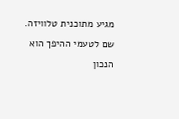מגיע מתוכנית טלוויזה. שם לטעמי ההיפך הוא הנכון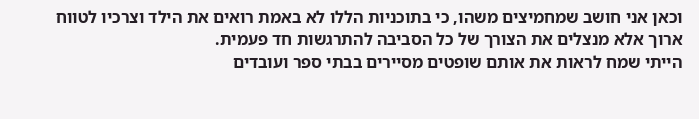וכאן אני חושב שמחמיצים משהו, כי בתוכניות הללו לא באמת רואים את הילד וצרכיו לטווח ארוך אלא מנצלים את הצורך של כל הסביבה להתרגשות חד פעמית.
הייתי שמח לראות את אותם שופטים מסיירים בבתי ספר ועובדים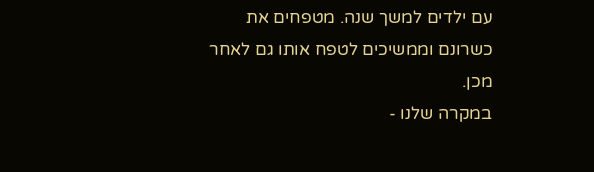עם ילדים למשך שנה. מטפחים את כשרונם וממשיכים לטפח אותו גם לאחר מכן.
במקרה שלנו -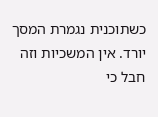כשתוכנית נגמרת המסך יורד. אין המשכיות וזה חבל כי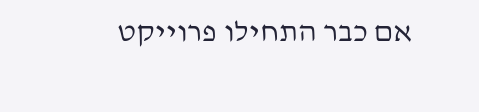אם כבר התחילו פרוייקט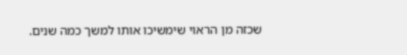שכזה מן הראוי שימשיכו אותו למשך כמה שנים.